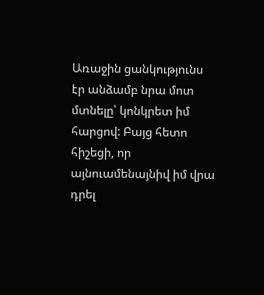Առաջին ցանկությունս էր անձամբ նրա մոտ մտնելը՝ կոնկրետ իմ հարցով: Բայց հետո հիշեցի, որ այնուամենայնիվ իմ վրա դրել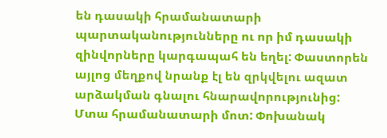են դասակի հրամանատարի պարտականությունները ու որ իմ դասակի զինվորները կարգապահ են եղել: Փաստորեն այլոց մեղքով նրանք էլ են զրկվելու ազատ արձակման գնալու հնարավորությունից:
Մտա հրամանատարի մոտ: Փոխանակ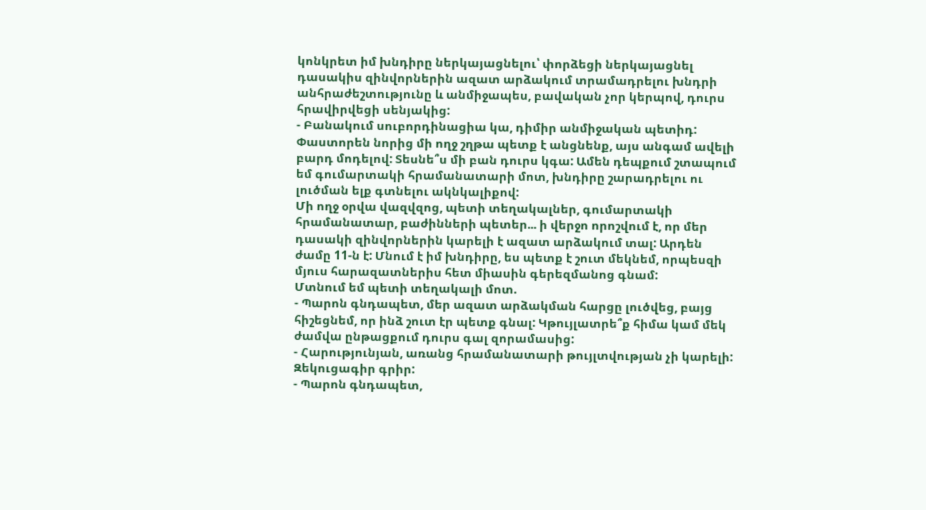կոնկրետ իմ խնդիրը ներկայացնելու՝ փորձեցի ներկայացնել դասակիս զինվորներին ազատ արձակում տրամադրելու խնդրի անհրաժեշտությունը և անմիջապես, բավական չոր կերպով, դուրս հրավիրվեցի սենյակից:
- Բանակում սուբորդինացիա կա, դիմիր անմիջական պետիդ:
Փաստորեն նորից մի ողջ շղթա պետք է անցնենք, այս անգամ ավելի բարդ մոդելով: Տեսնե՞ս մի բան դուրս կգա: Ամեն դեպքում շտապում եմ գումարտակի հրամանատարի մոտ, խնդիրը շարադրելու ու լուծման ելք գտնելու ակնկալիքով:
Մի ողջ օրվա վազվզոց, պետի տեղակալներ, գումարտակի հրամանատար, բաժինների պետեր... ի վերջո որոշվում է, որ մեր դասակի զինվորներին կարելի է ազատ արձակում տալ: Արդեն ժամը 11-ն է: Մնում է իմ խնդիրը, ես պետք է շուտ մեկնեմ, որպեսզի մյուս հարազատներիս հետ միասին գերեզմանոց գնամ:
Մտնում եմ պետի տեղակալի մոտ.
- Պարոն գնդապետ, մեր ազատ արձակման հարցը լուծվեց, բայց հիշեցնեմ, որ ինձ շուտ էր պետք գնալ: Կթույլատրե՞ք հիմա կամ մեկ ժամվա ընթացքում դուրս գալ զորամասից:
- Հարությունյան, առանց հրամանատարի թույլտվության չի կարելի: Զեկուցագիր գրիր:
- Պարոն գնդապետ,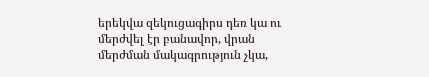երեկվա զեկուցագիրս դեռ կա ու մերժվել էր բանավոր, վրան մերժման մակագրություն չկա,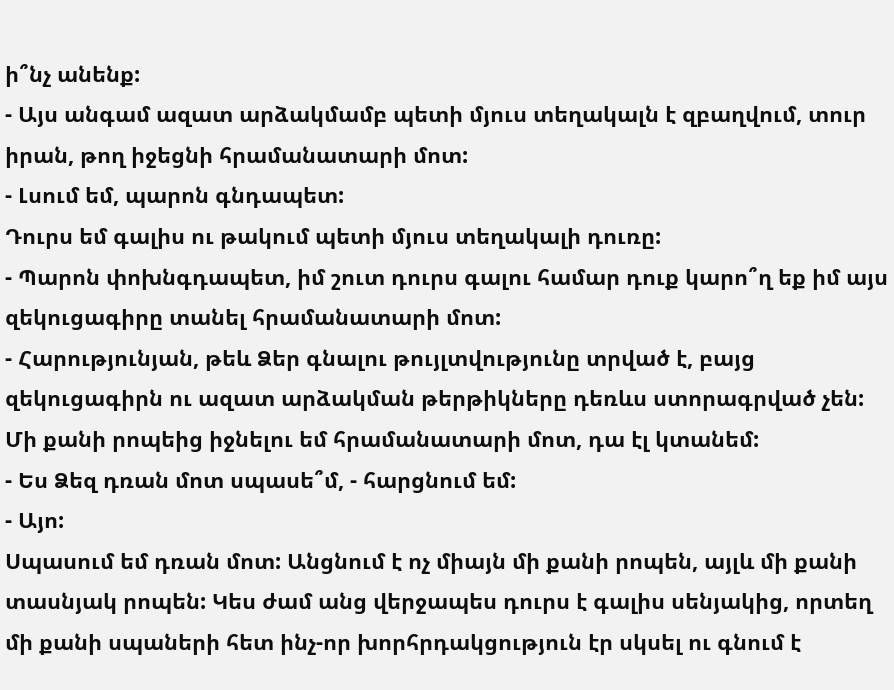ի՞նչ անենք:
- Այս անգամ ազատ արձակմամբ պետի մյուս տեղակալն է զբաղվում, տուր իրան, թող իջեցնի հրամանատարի մոտ:
- Լսում եմ, պարոն գնդապետ:
Դուրս եմ գալիս ու թակում պետի մյուս տեղակալի դուռը:
- Պարոն փոխնգդապետ, իմ շուտ դուրս գալու համար դուք կարո՞ղ եք իմ այս զեկուցագիրը տանել հրամանատարի մոտ:
- Հարությունյան, թեև Ձեր գնալու թույլտվությունը տրված է, բայց զեկուցագիրն ու ազատ արձակման թերթիկները դեռևս ստորագրված չեն: Մի քանի րոպեից իջնելու եմ հրամանատարի մոտ, դա էլ կտանեմ:
- Ես Ձեզ դռան մոտ սպասե՞մ, - հարցնում եմ:
- Այո:
Սպասում եմ դռան մոտ: Անցնում է ոչ միայն մի քանի րոպեն, այլև մի քանի տասնյակ րոպեն: Կես ժամ անց վերջապես դուրս է գալիս սենյակից, որտեղ մի քանի սպաների հետ ինչ-որ խորհրդակցություն էր սկսել ու գնում է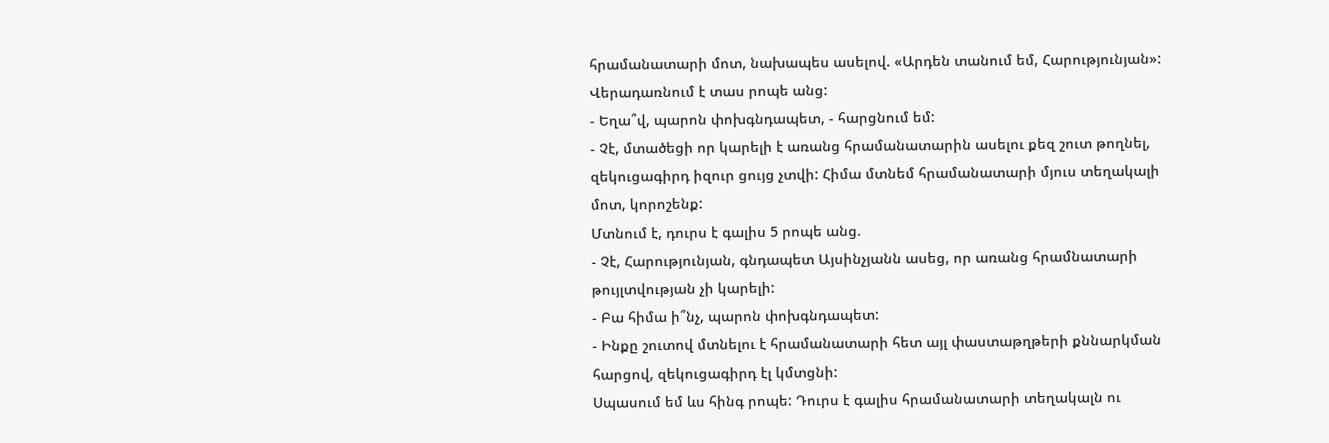հրամանատարի մոտ, նախապես ասելով. «Արդեն տանում եմ, Հարությունյան»:
Վերադառնում է տաս րոպե անց:
- Եղա՞վ, պարոն փոխգնդապետ, - հարցնում եմ:
- Չէ, մտածեցի որ կարելի է առանց հրամանատարին ասելու քեզ շուտ թողնել, զեկուցագիրդ իզուր ցույց չտվի: Հիմա մտնեմ հրամանատարի մյուս տեղակալի մոտ, կորոշենք:
Մտնում է, դուրս է գալիս 5 րոպե անց.
- Չէ, Հարությունյան, գնդապետ Այսինչյանն ասեց, որ առանց հրամնատարի թույլտվության չի կարելի:
- Բա հիմա ի՞նչ, պարոն փոխգնդապետ:
- Ինքը շուտով մտնելու է հրամանատարի հետ այլ փաստաթղթերի քննարկման հարցով, զեկուցագիրդ էլ կմտցնի:
Սպասում եմ ևս հինգ րոպե: Դուրս է գալիս հրամանատարի տեղակալն ու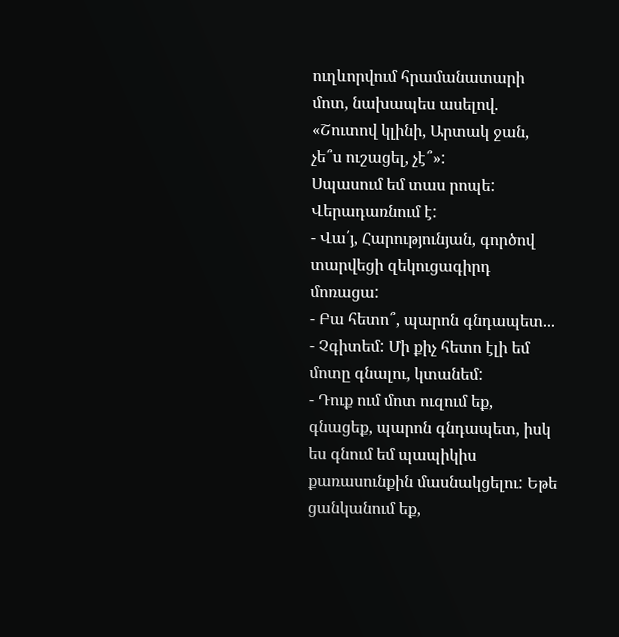ուղևորվում հրամանատարի մոտ, նախապես ասելով. «Շուտով կլինի, Արտակ ջան, չե՞ս ուշացել, չէ՞»:
Սպասում եմ տաս րոպե: Վերադառնում է:
- Վա՛յ, Հարությունյան, գործով տարվեցի զեկուցագիրդ մոռացա:
- Բա հետո՞, պարոն գնդապետ...
- Չգիտեմ: Մի քիչ հետո էլի եմ մոտը գնալու, կտանեմ:
- Դուք ում մոտ ուզում եք, գնացեք, պարոն գնդապետ, իսկ ես գնում եմ պապիկիս քառասունքին մասնակցելու: Եթե ցանկանում եք,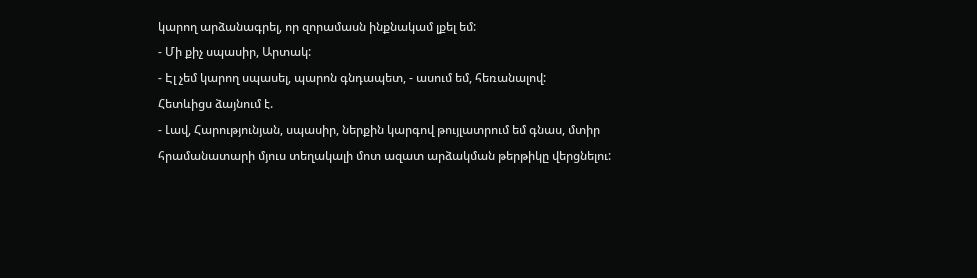կարող արձանագրել, որ զորամասն ինքնակամ լքել եմ:
- Մի քիչ սպասիր, Արտակ:
- Էլ չեմ կարող սպասել, պարոն գնդապետ, - ասում եմ, հեռանալով:
Հետևիցս ձայնում է.
- Լավ, Հարությունյան, սպասիր, ներքին կարգով թույլատրում եմ գնաս, մտիր հրամանատարի մյուս տեղակալի մոտ ազատ արձակման թերթիկը վերցնելու: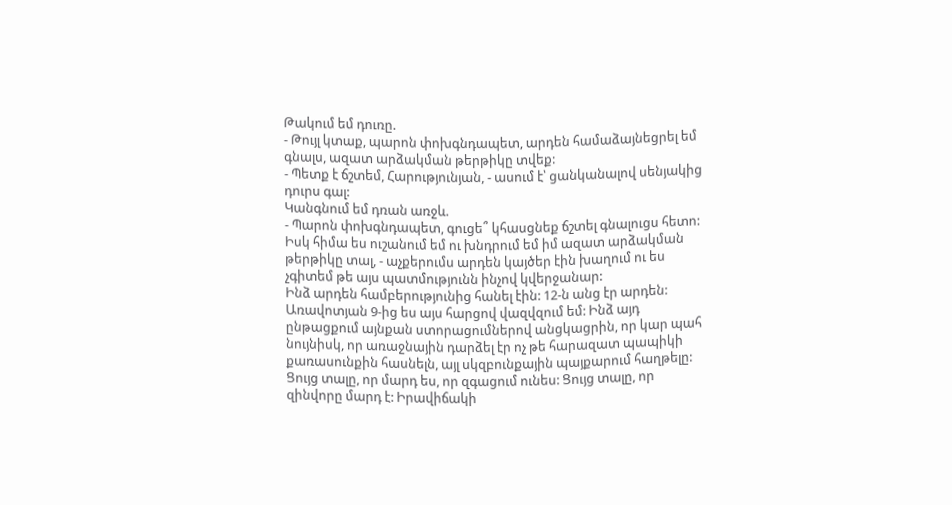Թակում եմ դուռը.
- Թույլ կտաք, պարոն փոխգնդապետ, արդեն համաձայնեցրել եմ գնալս, ազատ արձակման թերթիկը տվեք:
- Պետք է ճշտեմ, Հարությունյան, - ասում է՝ ցանկանալով սենյակից դուրս գալ:
Կանգնում եմ դռան առջև.
- Պարոն փոխգնդապետ, գուցե՞ կհասցնեք ճշտել գնալուցս հետո: Իսկ հիմա ես ուշանում եմ ու խնդրում եմ իմ ազատ արձակման թերթիկը տալ, - աչքերումս արդեն կայծեր էին խաղում ու ես չգիտեմ թե այս պատմությունն ինչով կվերջանար:
Ինձ արդեն համբերությունից հանել էին: 12-ն անց էր արդեն: Առավոտյան 9-ից ես այս հարցով վազվզում եմ: Ինձ այդ ընթացքում այնքան ստորացումներով անցկացրին, որ կար պահ նույնիսկ, որ առաջնային դարձել էր ոչ թե հարազատ պապիկի քառասունքին հասնելն, այլ սկզբունքային պայքարում հաղթելը: Ցույց տալը, որ մարդ ես, որ զգացում ունես: Ցույց տալը, որ զինվորը մարդ է: Իրավիճակի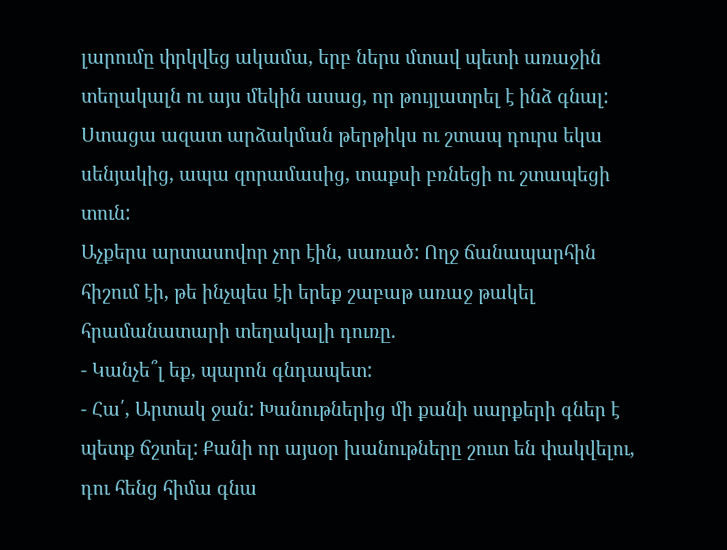լարումը փրկվեց ակամա, երբ ներս մտավ պետի առաջին տեղակալն ու այս մեկին ասաց, որ թույլատրել է ինձ գնալ: Ստացա ազատ արձակման թերթիկս ու շտապ դուրս եկա սենյակից, ապա զորամասից, տաքսի բռնեցի ու շտապեցի տուն:
Աչքերս արտասովոր չոր էին, սառած: Ողջ ճանապարհին հիշում էի, թե ինչպես էի երեք շաբաթ առաջ թակել հրամանատարի տեղակալի դուռը.
- Կանչե՞լ եք, պարոն գնդապետ:
- Հա՛, Արտակ ջան: Խանութներից մի քանի սարքերի գներ է պետք ճշտել: Քանի որ այսօր խանութները շուտ են փակվելու, դու հենց հիմա գնա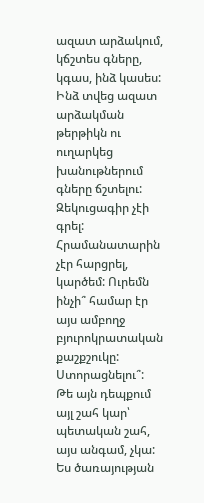ազատ արձակում, կճշտես գները, կգաս, ինձ կասես:
Ինձ տվեց ազատ արձակման թերթիկն ու ուղարկեց խանութներում գները ճշտելու: Զեկուցագիր չէի գրել: Հրամանատարին չէր հարցրել, կարծեմ: Ուրեմն ինչի՞ համար էր այս ամբողջ բյուրոկրատական քաշքշուկը: Ստորացնելու՞: Թե այն դեպքում այլ շահ կար՝ պետական շահ, այս անգամ, չկա:
Ես ծառայության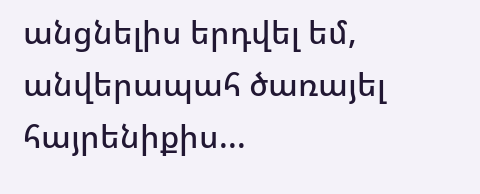անցնելիս երդվել եմ, անվերապահ ծառայել հայրենիքիս...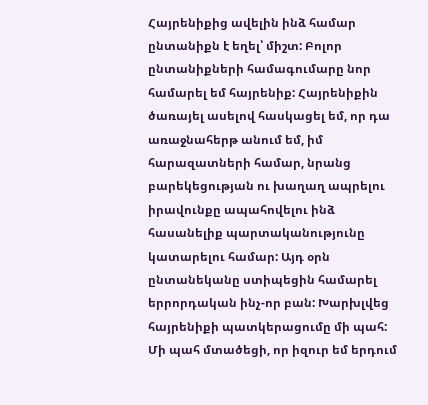Հայրենիքից ավելին ինձ համար ընտանիքն է եղել՝ միշտ: Բոլոր ընտանիքների համագումարը նոր համարել եմ հայրենիք: Հայրենիքին ծառայել ասելով հասկացել եմ, որ դա առաջնահերթ անում եմ, իմ հարազատների համար, նրանց բարեկեցության ու խաղաղ ապրելու իրավունքը ապահովելու ինձ հասանելիք պարտականությունը կատարելու համար: Այդ օրն ընտանեկանը ստիպեցին համարել երրորդական ինչ-որ բան: Խարխլվեց հայրենիքի պատկերացումը մի պահ: Մի պահ մտածեցի, որ իզուր եմ երդում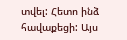տվել: Հետո ինձ հավաքեցի: Այս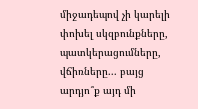միջադեպով չի կարելի փոխել սկզբունքները, պատկերացումները, վճիռները... բայց արդյո՞ք այդ մի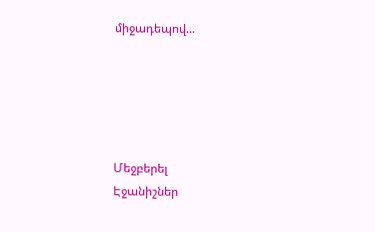միջադեպով...





Մեջբերել
Էջանիշներ